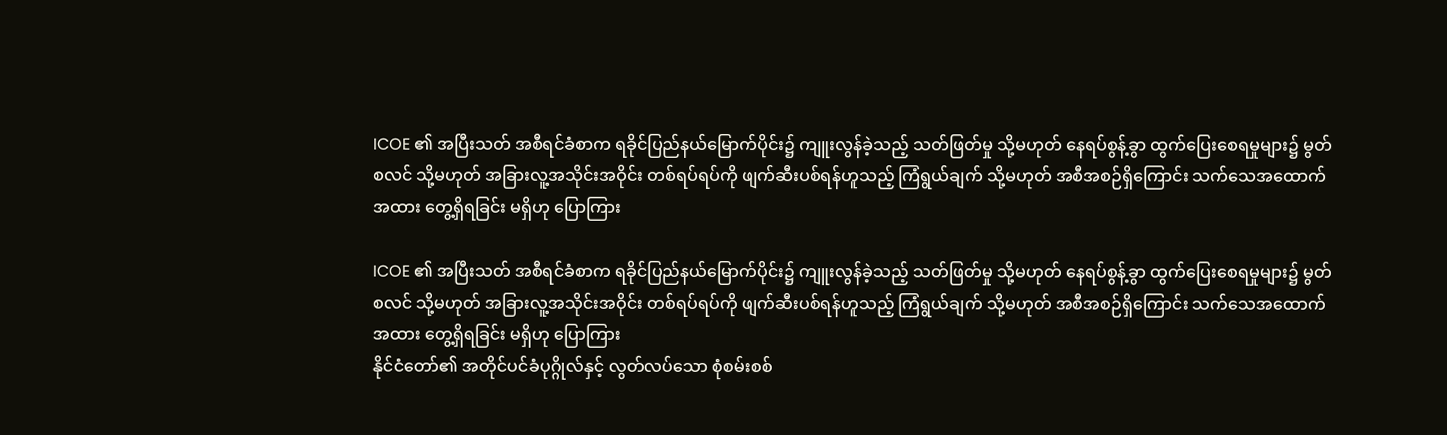ICOE ၏ အပြီးသတ် အစီရင်ခံစာက ရခိုင်ပြည်နယ်မြောက်ပိုင်း၌ ကျူးလွန်ခဲ့သည့် သတ်ဖြတ်မှု သို့မဟုတ် နေရပ်စွန့်ခွာ ထွက်ပြေးစေရမှုများ၌ မွတ်စလင် သို့မဟုတ် အခြားလူ့အသိုင်းအဝိုင်း တစ်ရပ်ရပ်ကို ဖျက်ဆီးပစ်ရန်ဟူသည့် ကြံရွယ်ချက် သို့မဟုတ် အစီအစဉ်ရှိကြောင်း သက်သေအထောက်အထား တွေ့ရှိရခြင်း မရှိဟု ပြောကြား

ICOE ၏ အပြီးသတ် အစီရင်ခံစာက ရခိုင်ပြည်နယ်မြောက်ပိုင်း၌ ကျူးလွန်ခဲ့သည့် သတ်ဖြတ်မှု သို့မဟုတ် နေရပ်စွန့်ခွာ ထွက်ပြေးစေရမှုများ၌ မွတ်စလင် သို့မဟုတ် အခြားလူ့အသိုင်းအဝိုင်း တစ်ရပ်ရပ်ကို ဖျက်ဆီးပစ်ရန်ဟူသည့် ကြံရွယ်ချက် သို့မဟုတ် အစီအစဉ်ရှိကြောင်း သက်သေအထောက်အထား တွေ့ရှိရခြင်း မရှိဟု ပြောကြား
နိုင်ငံတော်၏ အတိုင်ပင်ခံပုဂ္ဂိုလ်နှင့် လွတ်လပ်သော စုံစမ်းစစ်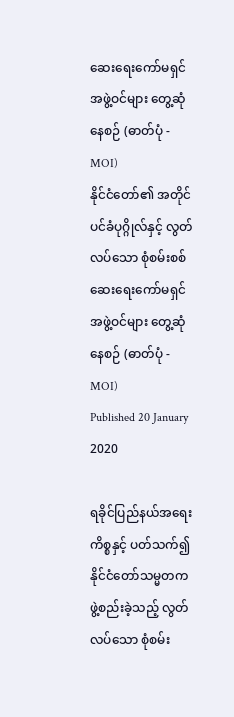ဆေးရေးကော်မရှင် အဖွဲ့ဝင်များ တွေ့ဆုံနေစဉ် (ဓာတ်ပုံ - MOI)
နိုင်ငံတော်၏ အတိုင်ပင်ခံပုဂ္ဂိုလ်နှင့် လွတ်လပ်သော စုံစမ်းစစ်ဆေးရေးကော်မရှင် အဖွဲ့ဝင်များ တွေ့ဆုံနေစဉ် (ဓာတ်ပုံ - MOI)
Published 20 January 2020

ရခိုင်ပြည်နယ်အရေးကိစ္စနှင့် ပတ်သက်၍ နိုင်ငံတော်သမ္မတက ဖွဲ့စည်းခဲ့သည့် လွတ်လပ်သော စုံစမ်း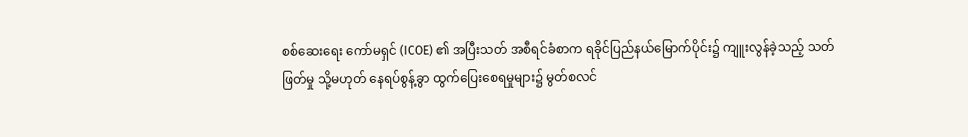စစ်ဆေးရေး ကော်မရှင် (ICOE) ၏ အပြီးသတ် အစီရင်ခံစာက ရခိုင်ပြည်နယ်မြောက်ပိုင်း၌ ကျူးလွန်ခဲ့သည့် သတ်ဖြတ်မှု သို့မဟုတ် နေရပ်စွန့်ခွာ ထွက်ပြေးစေရမှုများ၌ မွတ်စလင်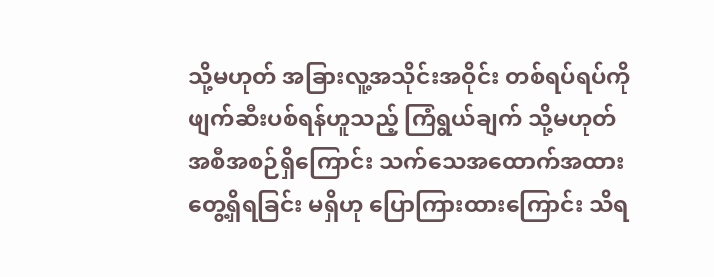သို့မဟုတ် အခြားလူ့အသိုင်းအဝိုင်း တစ်ရပ်ရပ်ကို ဖျက်ဆီးပစ်ရန်ဟူသည့် ကြံရွယ်ချက် သို့မဟုတ် အစီအစဉ်ရှိကြောင်း သက်သေအထောက်အထား တွေ့ရှိရခြင်း မရှိဟု ပြောကြားထားကြောင်း သိရ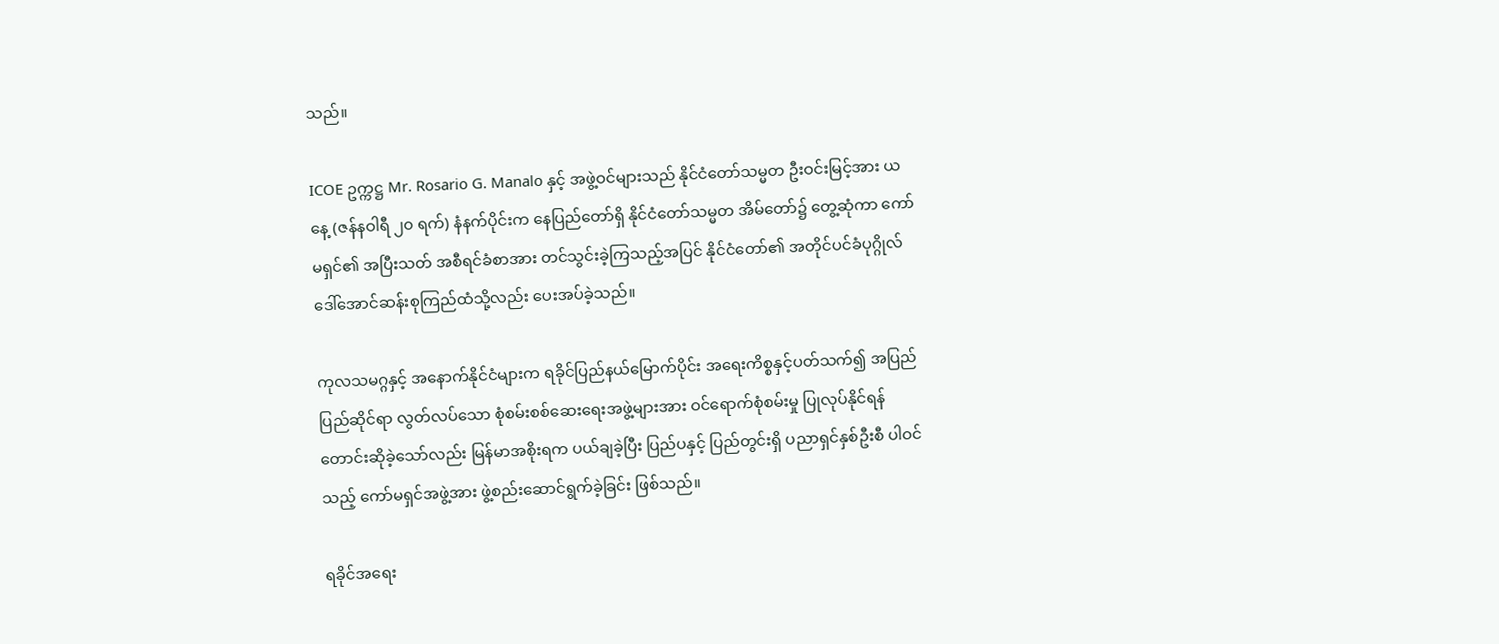သည်။

ICOE ဥက္ကဋ္ဌ Mr. Rosario G. Manalo နှင့် အဖွဲ့ဝင်များသည် နိုင်ငံတော်သမ္မတ ဦးဝင်းမြင့်အား ယနေ့ (ဇန်နဝါရီ ၂၀ ရက်) နံနက်ပိုင်းက နေပြည်တော်ရှိ နိုင်ငံတော်သမ္မတ အိမ်တော်၌ တွေ့ဆုံကာ ကော်မရှင်၏ အပြီးသတ် အစီရင်ခံစာအား တင်သွင်းခဲ့ကြသည့်အပြင် နိုင်ငံတော်၏ အတိုင်ပင်ခံပုဂ္ဂိုလ် ဒေါ်အောင်ဆန်းစုကြည်ထံသို့လည်း ပေးအပ်ခဲ့သည်။

ကုလသမဂ္ဂနှင့် အနောက်နိုင်ငံများက ရခိုင်ပြည်နယ်မြောက်ပိုင်း အရေးကိစ္စနှင့်ပတ်သက်၍ အပြည်ပြည်ဆိုင်ရာ လွတ်လပ်သော စုံစမ်းစစ်ဆေးရေးအဖွဲ့များအား ဝင်ရောက်စုံစမ်းမှု ပြုလုပ်နိုင်ရန် တောင်းဆိုခဲ့သော်လည်း မြန်မာအစိုးရက ပယ်ချခဲ့ပြီး ပြည်ပနှင့် ပြည်တွင်းရှိ ပညာရှင်နှစ်ဦးစီ ပါဝင်သည့် ကော်မရှင်အဖွဲ့အား ဖွဲ့စည်းဆောင်ရွက်ခဲ့ခြင်း ဖြစ်သည်။

ရခိုင်အရေး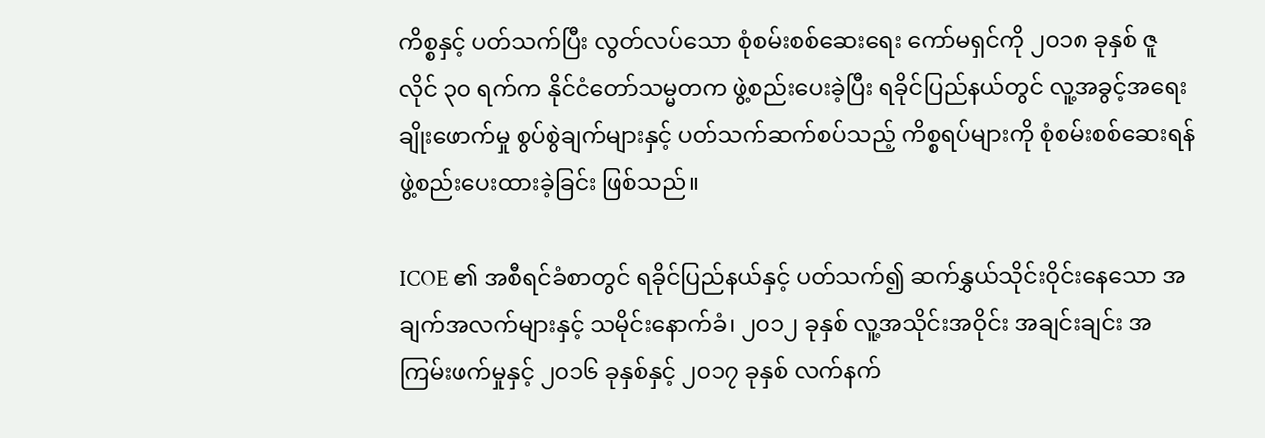ကိစ္စနှင့် ပတ်သက်ပြီး လွတ်လပ်သော စုံစမ်းစစ်ဆေးရေး ကော်မရှင်ကို ၂၀၁၈ ခုနှစ် ဇူလိုင် ၃၀ ရက်က နိုင်ငံတော်သမ္မတက ဖွဲ့စည်းပေးခဲ့ပြီး ရခိုင်ပြည်နယ်တွင် လူ့အခွင့်အရေး ချိုးဖောက်မှု စွပ်စွဲချက်များနှင့် ပတ်သက်ဆက်စပ်သည့် ကိစ္စရပ်များကို စုံစမ်းစစ်ဆေးရန် ဖွဲ့စည်းပေးထားခဲ့ခြင်း ဖြစ်သည်။

ICOE ၏ အစီရင်ခံစာတွင် ရခိုင်ပြည်နယ်နှင့် ပတ်သက်၍ ဆက်နွှယ်သိုင်းဝိုင်းနေသော အချက်အလက်များနှင့် သမိုင်းနောက်ခံ၊ ၂၀၁၂ ခုနှစ် လူ့အသိုင်းအဝိုင်း အချင်းချင်း အကြမ်းဖက်မှုနှင့် ၂၀၁၆ ခုနှစ်နှင့် ၂၀၁၇ ခုနှစ် လက်နက်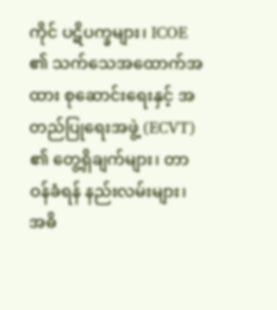ကိုင် ပဋိပက္ခများ၊ ICOE ၏ သက်သေအထောက်အထား စုဆောင်းရေးနှင့် အတည်ပြုရေးအဖွဲ့ (ECVT) ၏ တွေ့ရှိချက်များ၊ တာဝန်ခံရန် နည်းလမ်းများ၊ အဓိ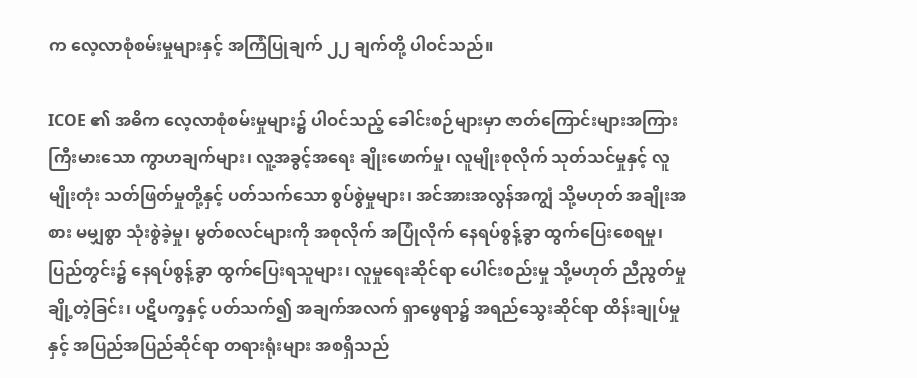က လေ့လာစုံစမ်းမှုများနှင့် အကြံပြုချက် ၂၂ ချက်တို့ ပါဝင်သည်။

ICOE ၏ အဓိက လေ့လာစုံစမ်းမှုများ၌ ပါဝင်သည့် ခေါင်းစဉ်များမှာ ဇာတ်ကြောင်းများအကြား ကြီးမားသော ကွာဟချက်များ၊ လူ့အခွင့်အရေး ချိုးဖောက်မှု၊ လူမျိုးစုလိုက် သုတ်သင်မှုနှင့် လူမျိုးတုံး သတ်ဖြတ်မှုတို့နှင့် ပတ်သက်သော စွပ်စွဲမှုများ၊ အင်အားအလွန်အကျွံ သို့မဟုတ် အချိုးအစား မမျှစွာ သုံးစွဲခဲ့မှု၊ မွတ်စလင်များကို အစုလိုက် အပြုံလိုက် နေရပ်စွန့်ခွာ ထွက်ပြေးစေရမှု၊ ပြည်တွင်း၌ နေရပ်စွန့်ခွာ ထွက်ပြေးရသူများ၊ လူမှုရေးဆိုင်ရာ ပေါင်းစည်းမှု သို့မဟုတ် ညီညွတ်မှု ချို့တဲ့ခြင်း၊ ပဋိပက္ခနှင့် ပတ်သက်၍ အချက်အလက် ရှာဖွေရာ၌ အရည်သွေးဆိုင်ရာ ထိန်းချုပ်မှုနှင့် အပြည်အပြည်ဆိုင်ရာ တရားရုံးများ အစရှိသည်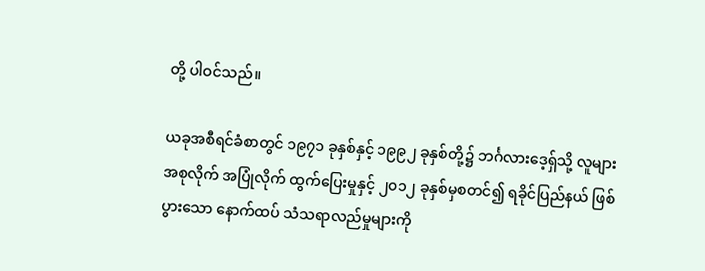တို့ ပါဝင်သည်။

ယခုအစီရင်ခံစာတွင် ၁၉၇၁ ခုနှစ်နှင့် ၁၉၉၂ ခုနှစ်တို့၌ ဘင်္ဂလားဒေ့ရှ်သို့ လူများအစုလိုက် အပြုံလိုက် ထွက်ပြေးမှုနှင့် ၂၀၁၂ ခုနှစ်မှစတင်၍ ရခိုင်ပြည်နယ် ဖြစ်ပွားသော နောက်ထပ် သံသရာလည်မှုများကို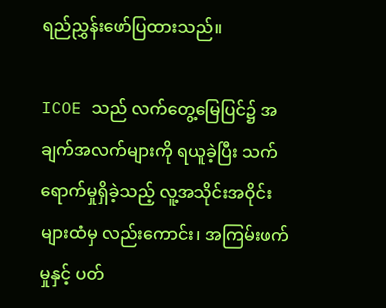ရည်ညွှန်းဖော်ပြထားသည်။

ICOE သည် လက်တွေ့မြေပြင်၌ အချက်အလက်များကို ရယူခဲ့ပြီး သက်ရောက်မှုရှိခဲ့သည့် လူ့အသိုင်းအဝိုင်းများထံမှ လည်းကောင်း၊ အကြမ်းဖက်မှုနှင့် ပတ်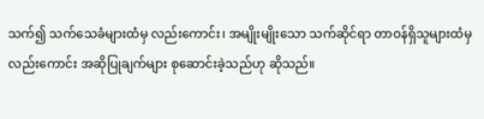သက်၍ သက်သေခံများထံမှ လည်းကောင်း၊ အမျိုးမျိုးသော သက်ဆိုင်ရာ တာဝန်ရှိသူများထံမှ လည်းကောင်း အဆိုပြုချက်များ စုဆောင်းခဲ့သည်ဟု ဆိုသည်။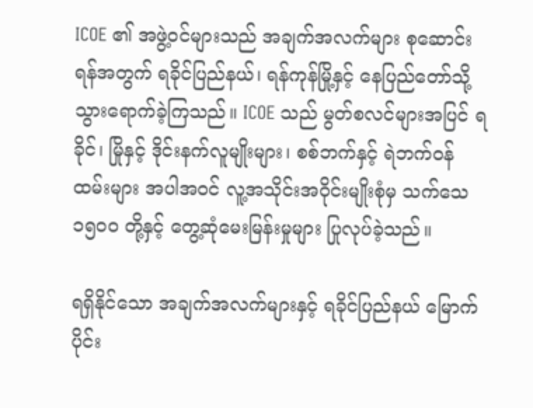ICOE ၏ အဖွဲ့ဝင်များသည် အချက်အလက်များ စုဆောင်းရန်အတွက် ရခိုင်ပြည်နယ်၊ ရန်ကုန်မြို့နှင့် နေပြည်တော်သို့ သွားရောက်ခဲ့ကြသည်။ ICOE သည် မွတ်စလင်များအပြင် ရခိုင်၊ မြိုနှင့် ဒိုင်းနက်လူမျိုးများ၊ စစ်ဘက်နှင့် ရဲဘက်ဝန်ထမ်းများ အပါအဝင် လူ့အသိုင်းအဝိုင်းမျိုးစုံမှ သက်သေ ၁၅၀၀ တို့နှင့် တွေ့ဆုံမေးမြန်းမှုများ ပြုလုပ်ခဲ့သည်။

ရရှိနိုင်သော အချက်အလက်များနှင့် ရခိုင်ပြည်နယ် မြောက်ပိုင်း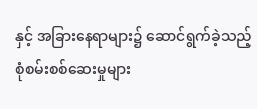နှင့် အခြားနေရာများ၌ ဆောင်ရွက်ခဲ့သည့် စုံစမ်းစစ်ဆေးမှုများ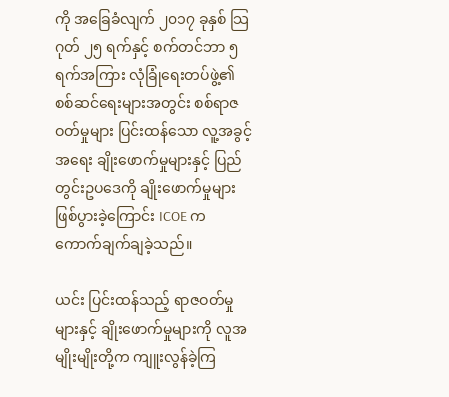ကို အခြေခံလျက် ၂၀၁၇ ခုနှစ် သြဂုတ် ၂၅ ရက်နှင့် စက်တင်ဘာ ၅ ရက်အကြား လုံခြုံရေးတပ်ဖွဲ့၏ စစ်ဆင်ရေးများအတွင်း စစ်ရာဇဝတ်မှုများ ပြင်းထန်သော လူ့အခွင့်အရေး ချိုးဖောက်မှုများနှင့် ပြည်တွင်းဥပဒေကို ချိုးဖောက်မှုများ ဖြစ်ပွားခဲ့ကြောင်း ICOE က ကောက်ချက်ချခဲ့သည်။

ယင်း ပြင်းထန်သည့် ရာဇဝတ်မှုများနှင့် ချိုးဖောက်မှုများကို လူအမျိုးမျိုးတို့က ကျူးလွန်ခဲ့ကြ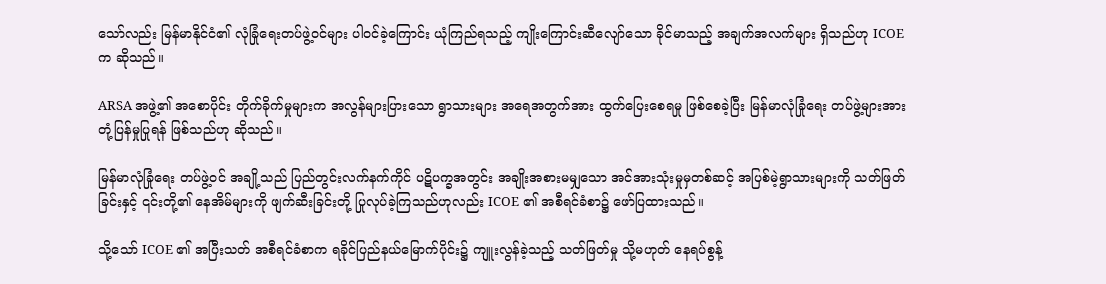သော်လည်း မြန်မာနိုင်ငံ၏ လုံခြုံရေးတပ်ဖွဲ့ဝင်များ ပါဝင်ခဲ့ကြောင်း ယုံကြည်ရသည့် ကျိုးကြောင်းဆီလျော်သော ခိုင်မာသည့် အချက်အလက်များ ရှိသည်ဟု ICOE က ဆိုသည်။

ARSA အဖွဲ့၏ အစောပိုင်း တိုက်ခိုက်မှုများက အလွန်များပြားသော ရွာသားများ အရေအတွက်အား ထွက်ပြေးစေရမှု ဖြစ်စေခဲ့ပြီး မြန်မာလုံခြုံရေး တပ်ဖွဲ့များအား တုံ့ပြန်မှုပြုရန် ဖြစ်သည်ဟု ဆိုသည်။

မြန်မာလုံခြုံရေး တပ်ဖွဲ့ဝင် အချို့သည် ပြည်တွင်းလက်နက်ကိုင် ပဋိပက္ခအတွင်း အချိုးအစားမမျှသော အင်အားသုံးမှုမှတစ်ဆင့် အပြစ်မဲ့ရွာသားများကို သတ်ဖြတ်ခြင်းနှင့် ၎င်းတို့၏ နေအိမ်များကို ဖျက်ဆီးခြင်းတို့ ပြုလုပ်ခဲ့ကြသည်ဟုလည်း ICOE ၏ အစီရင်ခံစာ၌ ဖော်ပြထားသည်။

သို့သော် ICOE ၏ အပြီးသတ် အစီရင်ခံစာက ရခိုင်ပြည်နယ်မြောက်ပိုင်း၌ ကျူးလွန်ခဲ့သည့် သတ်ဖြတ်မှု သို့မဟုတ် နေရပ်စွန့်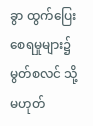ခွာ ထွက်ပြေးစေရမှုများ၌ မွတ်စလင် သို့မဟုတ်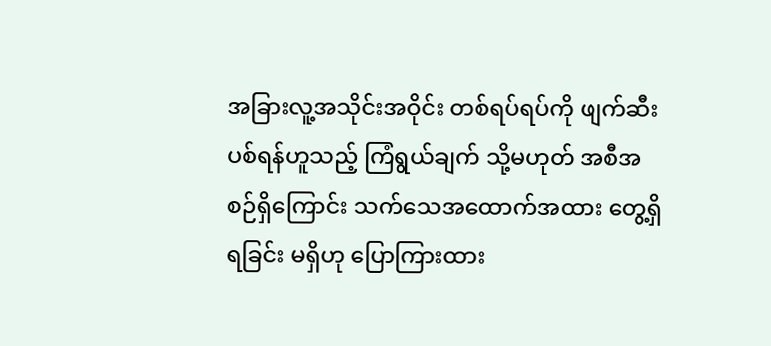အခြားလူ့အသိုင်းအဝိုင်း တစ်ရပ်ရပ်ကို ဖျက်ဆီးပစ်ရန်ဟူသည့် ကြံရွယ်ချက် သို့မဟုတ် အစီအစဉ်ရှိကြောင်း သက်သေအထောက်အထား တွေ့ရှိရခြင်း မရှိဟု ပြောကြားထား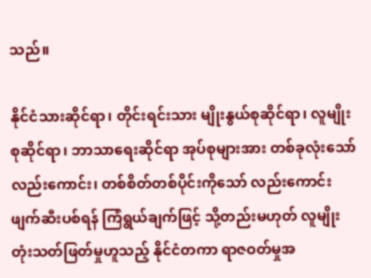သည်။

နိုင်ငံသားဆိုင်ရာ၊ တိုင်းရင်းသား မျိုးနွယ်စုဆိုင်ရာ၊ လူမျိုးစုဆိုင်ရာ၊ ဘာသာရေးဆိုင်ရာ အုပ်စုများအား တစ်ခုလုံးသော် လည်းကောင်း၊ တစ်စိတ်တစ်ပိုင်းကိုသော် လည်းကောင်း ဖျက်ဆီးပစ်ရန် ကြံရွယ်ချက်ဖြင့် သို့တည်းမဟုတ် လူမျိုးတုံးသတ်ဖြတ်မှုဟူသည့် နိုင်ငံတကာ ရာဇဝတ်မှုအ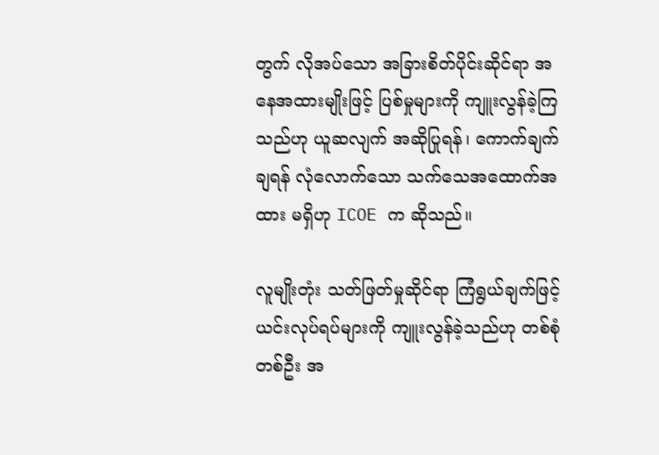တွက် လိုအပ်သော အခြားစိတ်ပိုင်းဆိုင်ရာ အနေအထားမျိုးဖြင့် ပြစ်မှုများကို ကျူးလွန်ခဲ့ကြသည်ဟု ယူဆလျက် အဆိုပြုရန်၊ ကောက်ချက်ချရန် လုံလောက်သော သက်သေအထောက်အထား မရှိဟု ICOE က ဆိုသည်။

လူမျိုးတုံး သတ်ဖြတ်မှုဆိုင်ရာ ကြံရွယ်ချက်ဖြင့် ယင်းလုပ်ရပ်များကို ကျူးလွန်ခဲ့သည်ဟု တစ်စုံတစ်ဦး အ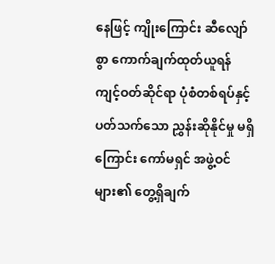နေဖြင့် ကျိုးကြောင်း ဆီလျော်စွာ ကောက်ချက်ထုတ်ယူရန် ကျင့်ဝတ်ဆိုင်ရာ ပုံစံတစ်ရပ်နှင့် ပတ်သက်သော ညွှန်းဆိုနိုင်မှု မရှိကြောင်း ကော်မရှင် အဖွဲ့ဝင်များ၏ တွေ့ရှိချက်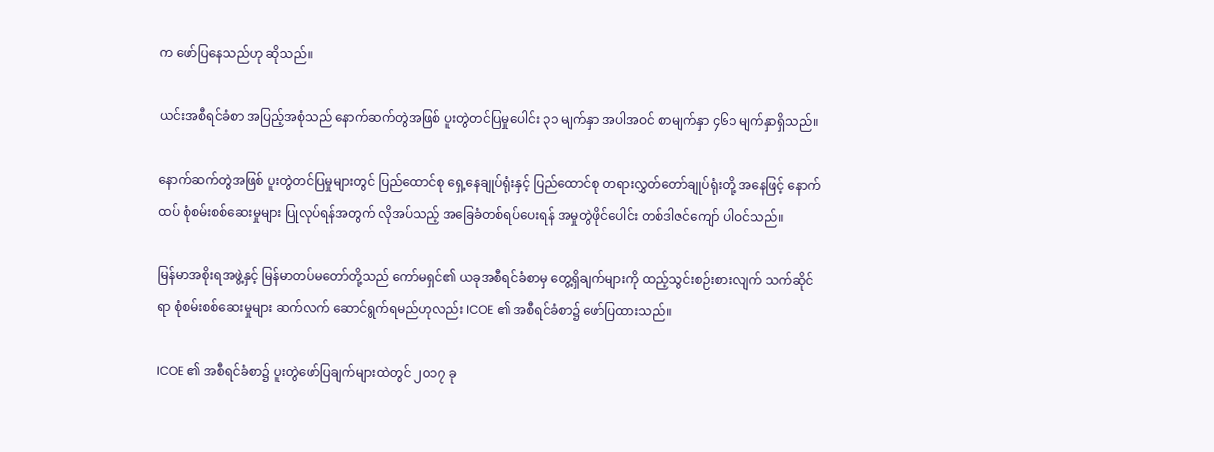က ဖော်ပြနေသည်ဟု ဆိုသည်။

ယင်းအစီရင်ခံစာ အပြည့်အစုံသည် နောက်ဆက်တွဲအဖြစ် ပူးတွဲတင်ပြမှုပေါင်း ၃၁ မျက်နှာ အပါအဝင် စာမျက်နှာ ၄၆၁ မျက်နှာရှိသည်။

နောက်ဆက်တွဲအဖြစ် ပူးတွဲတင်ပြမှုများတွင် ပြည်ထောင်စု ရှေ့နေချုပ်ရုံးနှင့် ပြည်ထောင်စု တရားလွှတ်တော်ချုပ်ရုံးတို့ အနေဖြင့် နောက်ထပ် စုံစမ်းစစ်ဆေးမှုများ ပြုလုပ်ရန်အတွက် လိုအပ်သည့် အခြေခံတစ်ရပ်ပေးရန် အမှုတွဲဖိုင်ပေါင်း တစ်ဒါဇင်ကျော် ပါဝင်သည်။

မြန်မာအစိုးရအဖွဲ့နှင့် မြန်မာတပ်မတော်တို့သည် ကော်မရှင်၏ ယခုအစီရင်ခံစာမှ တွေ့ရှိချက်များကို ထည့်သွင်းစဉ်းစားလျက် သက်ဆိုင်ရာ စုံစမ်းစစ်ဆေးမှုများ ဆက်လက် ဆောင်ရွက်ရမည်ဟုလည်း ICOE ၏ အစီရင်ခံစာ၌ ဖော်ပြထားသည်။

ICOE ၏ အစီရင်ခံစာ၌ ပူးတွဲဖော်ပြချက်များထဲတွင် ၂၀၁၇ ခု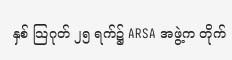နှစ် သြဂုတ် ၂၅ ရက်၌ ARSA အဖွဲ့က တိုက်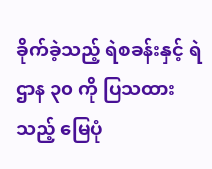ခိုက်ခဲ့သည့် ရဲစခန်းနှင့် ရဲဌာန ၃၀ ကို ပြသထားသည့် မြေပုံ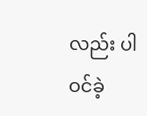လည်း ပါဝင်ခဲ့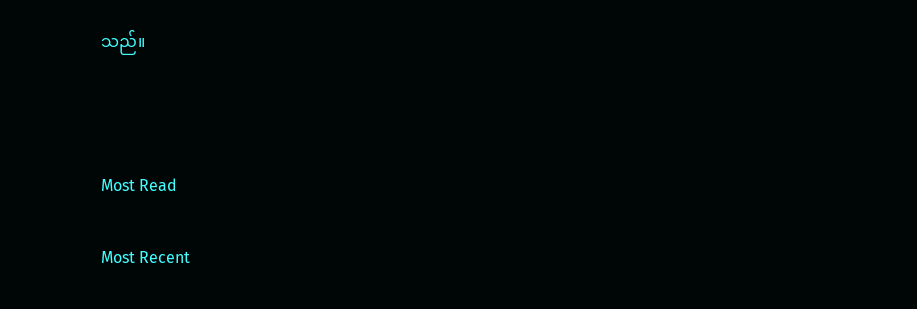သည်။



Most Read

Most Recent